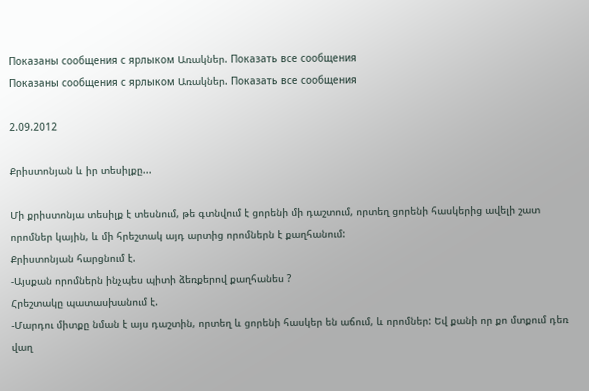Показаны сообщения с ярлыком Առակներ. Показать все сообщения
Показаны сообщения с ярлыком Առակներ. Показать все сообщения

2.09.2012

Քրիստոնյան և իր տեսիլքը...

Մի քրիստոնյա տեսիլք է տեսնում, թե գտնվում է ցորենի մի դաշտում, որտեղ ցորենի հասկերից ավելի շատ որոմներ կային, և մի հրեշտակ այդ արտից որոմներն է քաղհանում:
Քրիստոնյան հարցնում է.
-Այսքան որոմներն ինչպես պիտի ձեռքերով քաղհանես ?
Հրեշտակը պատասխանում է.
-Մարդու միտքը նման է այս դաշտին, որտեղ և ցորենի հասկեր են աճում, և որոմներ: Եվ քանի որ քո մտքում դեռ վաղ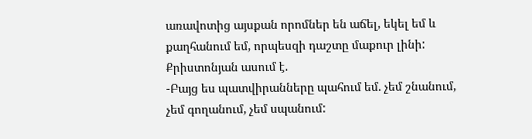առավոտից այսքան որոմներ են աճել, եկել եմ և քաղհանում եմ, որպեսզի դաշտը մաքուր լինի:
Քրիստոնյան ասում է.
-Բայց ես պատվիրանները պահում եմ. չեմ շնանում, չեմ գողանում, չեմ սպանում: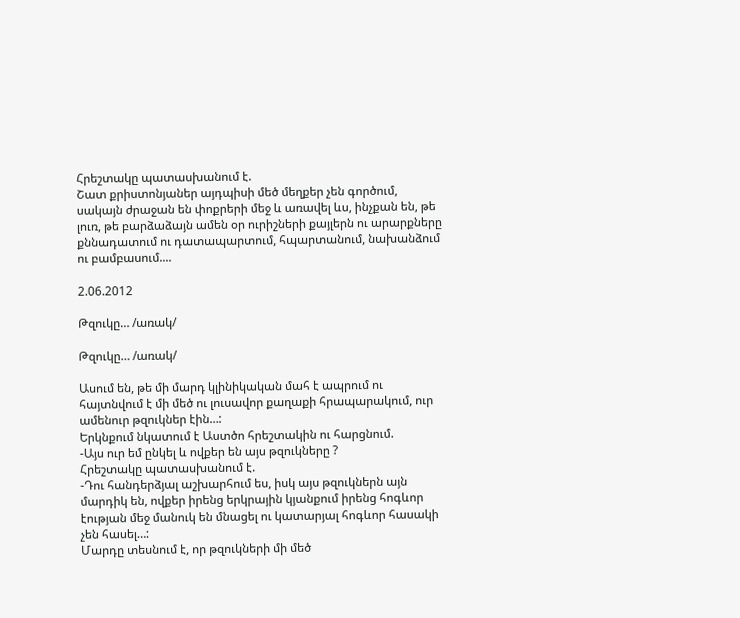Հրեշտակը պատասխանում է.
Շատ քրիստոնյաներ այդպիսի մեծ մեղքեր չեն գործում, սակայն ժրաջան են փոքրերի մեջ և առավել ևս, ինչքան են, թե լուռ, թե բարձաձայն ամեն օր ուրիշների քայլերն ու արարքները քննադատում ու դատապարտում, հպարտանում, նախանձում ու բամբասում....

2.06.2012

Թզուկը… /առակ/

Թզուկը… /առակ/

Ասում են, թե մի մարդ կլինիկական մահ է ապրում ու հայտնվում է մի մեծ ու լուսավոր քաղաքի հրապարակում, ուր ամենուր թզուկներ էին…:
Երկնքում նկատում է Աստծո հրեշտակին ու հարցնում.
-Այս ուր եմ ընկել և ովքեր են այս թզուկները ?
Հրեշտակը պատասխանում է.
-Դու հանդերձյալ աշխարհում ես, իսկ այս թզուկներն այն մարդիկ են, ովքեր իրենց երկրային կյանքում իրենց հոգևոր էության մեջ մանուկ են մնացել ու կատարյալ հոգևոր հասակի չեն հասել…:
Մարդը տեսնում է, որ թզուկների մի մեծ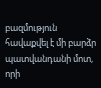բազմություն հավաքվել է մի բարձր պատվանդանի մոտ, որի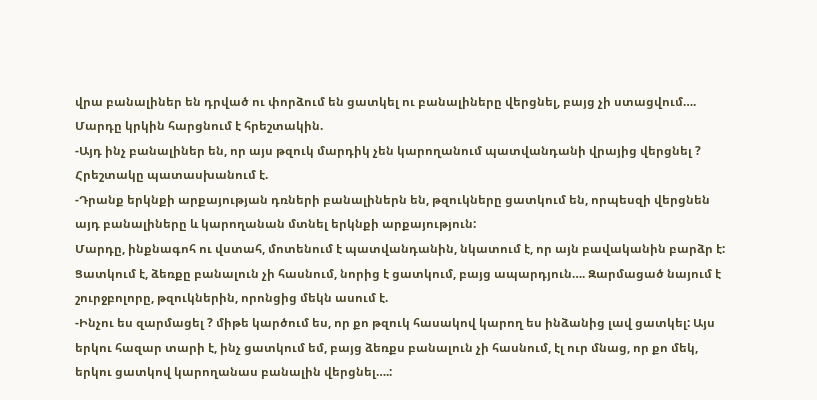վրա բանալիներ են դրված ու փորձում են ցատկել ու բանալիները վերցնել, բայց չի ստացվում….
Մարդը կրկին հարցնում է հրեշտակին.
-Այդ ինչ բանալիներ են, որ այս թզուկ մարդիկ չեն կարողանում պատվանդանի վրայից վերցնել ?
Հրեշտակը պատասխանում է.
-Դրանք երկնքի արքայության դռների բանալիներն են, թզուկները ցատկում են, որպեսզի վերցնեն այդ բանալիները և կարողանան մտնել երկնքի արքայություն:
Մարդը, ինքնագոհ ու վստահ, մոտենում է պատվանդանին, նկատում է, որ այն բավականին բարձր է: Ցատկում է, ձեռքը բանալուն չի հասնում, նորից է ցատկում, բայց ապարդյուն…. Զարմացած նայում է շուրջբոլորը, թզուկներին, որոնցից մեկն ասում է.
-Ինչու ես զարմացել ? միթե կարծում ես, որ քո թզուկ հասակով կարող ես ինձանից լավ ցատկել: Այս երկու հազար տարի է, ինչ ցատկում եմ, բայց ձեռքս բանալուն չի հասնում, էլ ուր մնաց, որ քո մեկ, երկու ցատկով կարողանաս բանալին վերցնել….: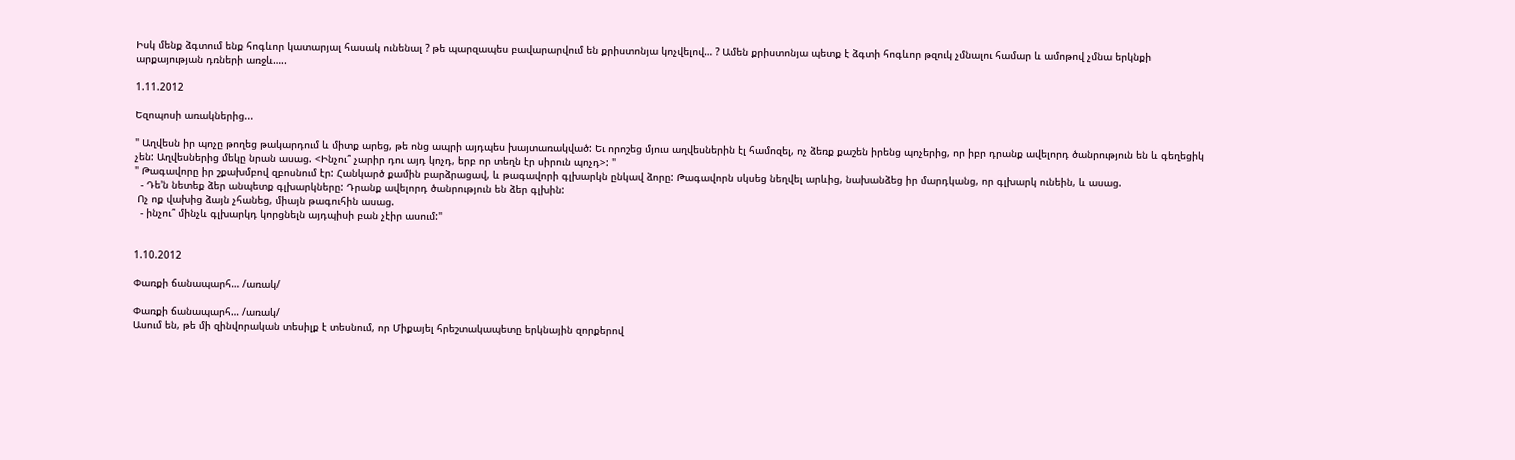Իսկ մենք ձգտում ենք հոգևոր կատարյալ հասակ ունենալ ? թե պարզապես բավարարվում են քրիստոնյա կոչվելով… ? Ամեն քրիստոնյա պետք է ձգտի հոգևոր թզուկ չմնալու համար և ամոթով չմնա երկնքի արքայության դռների առջև…..

1.11.2012

Եզոպոսի առակներից...

" Աղվեսն իր պոչը թողեց թակարդում և միտք արեց, թե ոնց ապրի այդպես խայտառակված: Եւ որոշեց մյուս աղվեսներին էլ համոզել, ոչ ձեռք քաշեն իրենց պոչերից, որ իբր դրանք ավելորդ ծանրություն են և գեղեցիկ չեն: Աղվեսներից մեկը նրան ասաց. <Ինչու՞ չարիր դու այդ կոչդ, երբ որ տեղն էր սիրուն պոչդ>: "
" Թագավորը իր շքախմբով զբոսնում էր: Հանկարծ քամին բարձրացավ, և թագավորի գլխարկն ընկավ ձորը: Թագավորն սկսեց նեղվել արևից, նախանձեց իր մարդկանց, որ գլխարկ ունեին, և ասաց.
  - Դե'ն նետեք ձեր անպետք գլխարկները: Դրանք ավելորդ ծանրություն են ձեր գլխին:
 Ոչ ոք վախից ձայն չհանեց, միայն թագուհին ասաց.
  - ինչու՞ մինչև գլխարկդ կորցնելն այդպիսի բան չէիր ասում:"


1.10.2012

Փառքի ճանապարհ… /առակ/

Փառքի ճանապարհ… /առակ/
Ասում են, թե մի զինվորական տեսիլք է տեսնում, որ Միքայել հրեշտակապետը երկնային զորքերով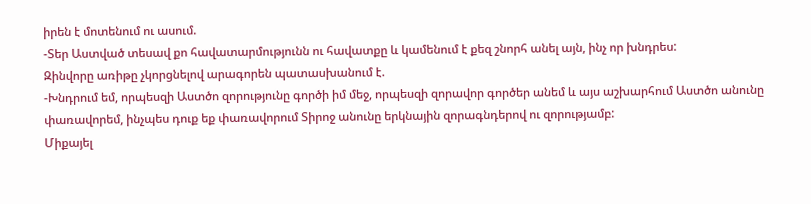իրեն է մոտենում ու ասում.
-Տեր Աստված տեսավ քո հավատարմությունն ու հավատքը և կամենում է քեզ շնորհ անել այն, ինչ որ խնդրես:
Զինվորը առիթը չկորցնելով արագորեն պատասխանում է.
-Խնդրում եմ, որպեսզի Աստծո զորությունը գործի իմ մեջ, որպեսզի զորավոր գործեր անեմ և այս աշխարհում Աստծո անունը փառավորեմ, ինչպես դուք եք փառավորում Տիրոջ անունը երկնային զորագնդերով ու զորությամբ:
Միքայել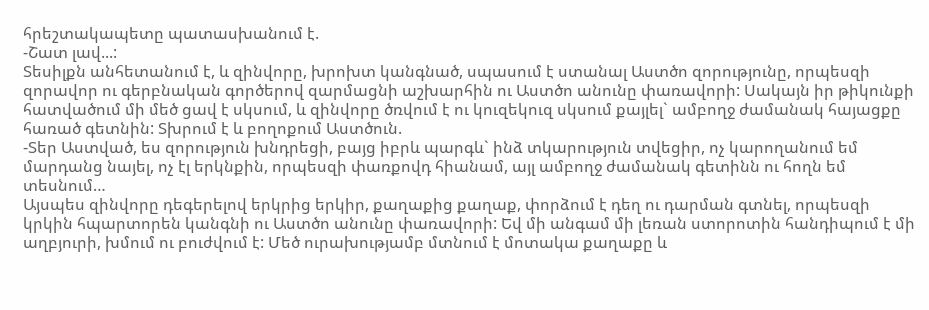հրեշտակապետը պատասխանում է.
-Շատ լավ...:
Տեսիլքն անհետանում է, և զինվորը, խրոխտ կանգնած, սպասում է ստանալ Աստծո զորությունը, որպեսզի զորավոր ու գերբնական գործերով զարմացնի աշխարհին ու Աստծո անունը փառավորի: Սակայն իր թիկունքի հատվածում մի մեծ ցավ է սկսում, և զինվորը ծռվում է ու կուզեկուզ սկսում քայլել` ամբողջ ժամանակ հայացքը հառած գետնին: Տխրում է և բողոքում Աստծուն.
-Տեր Աստված, ես զորություն խնդրեցի, բայց իբրև պարգև` ինձ տկարություն տվեցիր, ոչ կարողանում եմ մարդանց նայել, ոչ էլ երկնքին, որպեսզի փառքովդ հիանամ, այլ ամբողջ ժամանակ գետինն ու հողն եմ տեսնում…
Այսպես զինվորը դեգերելով երկրից երկիր, քաղաքից քաղաք, փորձում է դեղ ու դարման գտնել, որպեսզի կրկին հպարտորեն կանգնի ու Աստծո անունը փառավորի: Եվ մի անգամ մի լեռան ստորոտին հանդիպում է մի աղբյուրի, խմում ու բուժվում է: Մեծ ուրախությամբ մտնում է մոտակա քաղաքը և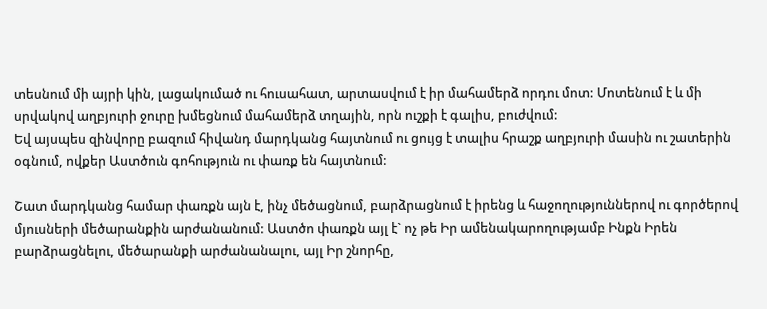տեսնում մի այրի կին, լացակումած ու հուսահատ, արտասվում է իր մահամերձ որդու մոտ: Մոտենում է և մի սրվակով աղբյուրի ջուրը խմեցնում մահամերձ տղային, որն ուշքի է գալիս, բուժվում:
Եվ այսպես զինվորը բազում հիվանդ մարդկանց հայտնում ու ցույց է տալիս հրաշք աղբյուրի մասին ու շատերին օգնում, ովքեր Աստծուն գոհություն ու փառք են հայտնում:

Շատ մարդկանց համար փառքն այն է, ինչ մեծացնում, բարձրացնում է իրենց և հաջողություններով ու գործերով մյուսների մեծարանքին արժանանում: Աստծո փառքն այլ է` ոչ թե Իր ամենակարողությամբ Ինքն Իրեն բարձրացնելու, մեծարանքի արժանանալու, այլ Իր շնորհը,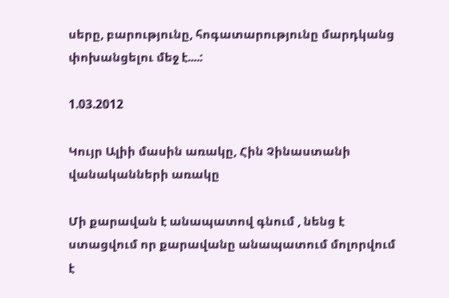սերը, բարությունը, հոգատարությունը մարդկանց փոխանցելու մեջ է....:

1.03.2012

Կույր Ալիի մասին առակը, Հին Չինաստանի վանականների առակը

Մի քարավան է անապատով գնում , նենց է ստացվում որ քարավանը անապատում մոլորվում է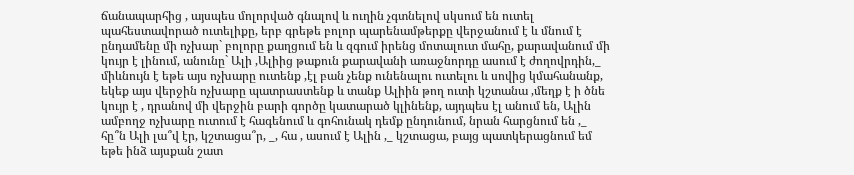ճանապարհից , այսպես մոլորված գնալով և ուղին չգտնելով սկսում են ուտել պահեստավորած ուտելիքը, երբ գրեթե բոլոր պարենամթերքը վերջանում է և մնում է ընդամենը մի ոչխար` բոլորը քաղցում են և զգում իրենց մոտալուտ մահը, քարավանում մի կույր է լինում, անունը` Ալի ,Ալիից թաքուն քարավանի առաջնորդը ասում է ժողովրդին,_ միևնույն է եթե այս ոչխարը ուտենք ,էլ բան չենք ունենալու ուտելու և սովից կմահանանք, եկեք այս վերջին ոչխարը պատրաստենք և տանք Ալիին թող ուտի կշտանա ,մեղք է ի ծնե կույր է , դրանով մի վերջին բարի գործը կատարած կլինենք, այդպես էլ անում են, Ալին ամբողջ ոչխարը ուտում է հագենում և գոհունակ դեմք ընդունում, նրան հարցնում են ,_ հը՞ն Ալի լա՞վ էր, կշտացա՞ր, _, հա , ասում է Ալին ,_ կշտացա, բայց պատկերացնում եմ եթե ինձ այսքան շատ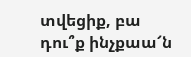տվեցիք, բա դու՞ք ինչքաա՜ն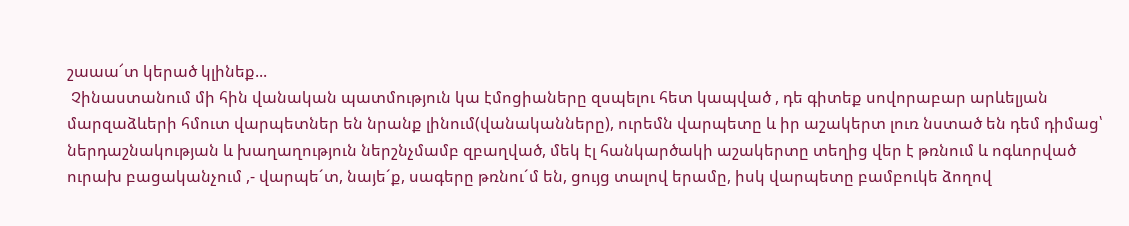շաաա՜տ կերած կլինեք...
 Չինաստանում մի հին վանական պատմություն կա էմոցիաները զսպելու հետ կապված , դե գիտեք սովորաբար արևելյան մարզաձևերի հմուտ վարպետներ են նրանք լինում(վանականները), ուրեմն վարպետը և իր աշակերտ լուռ նստած են դեմ դիմաց՝ ներդաշնակության և խաղաղություն ներշնչմամբ զբաղված, մեկ էլ հանկարծակի աշակերտը տեղից վեր է թռնում և ոգևորված ուրախ բացականչում ,- վարպե´տ, նայե´ք, սագերը թռնու´մ են, ցույց տալով երամը, իսկ վարպետը բամբուկե ձողով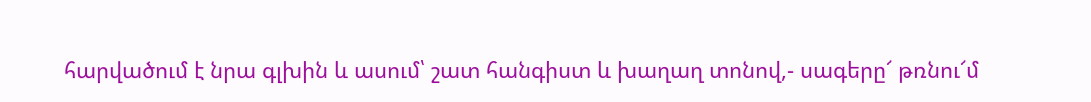հարվածում է նրա գլխին և ասում՝ շատ հանգիստ և խաղաղ տոնով,- սագերը՜ թռնու՜մ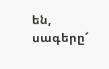են, սագերը՜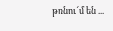թռնու՜մ են ...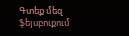Գտեք մեզ ֆեյսբուքում